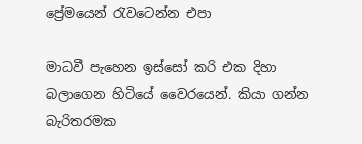ප්‍රේමයෙන් රැවටෙන්න එපා

මාධවී පැහෙන ඉස්සෝ කරි එක දිහා බලාගෙන හිටියේ වෛරයෙන්. කියා ගන්න බැරිතරමක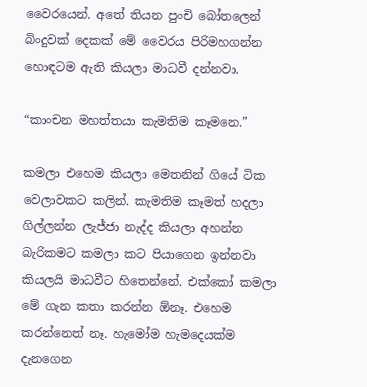වෛරයෙන්. අතේ තියන පුංචි බෝතලෙන් බිංදුවක් දෙකක් මේ වෛරය පිරිමහගන්න හොඳටම ඇති කියලා මාධවී දන්නවා.

“කාංචන මහත්තයා කැමතිම කෑමනෙ.”

කමලා එහෙම කියලා මෙතනින් ගියේ ටික වෙලාවකට කලින්. කැමතිම කෑමත් හදලා ගිල්ලන්න ලැජ්ජා නැද්ද කියලා අහන්න බැරිකමට කමලා කට පියාගෙන ඉන්නවා කියලයි මාධවීට හිතෙන්නේ. එක්කෝ කමලා මේ ගැන කතා කරන්න ඕනෑ. එහෙම කරන්නෙත් නෑ. හැමෝම හැමදෙයක්ම දැනගෙන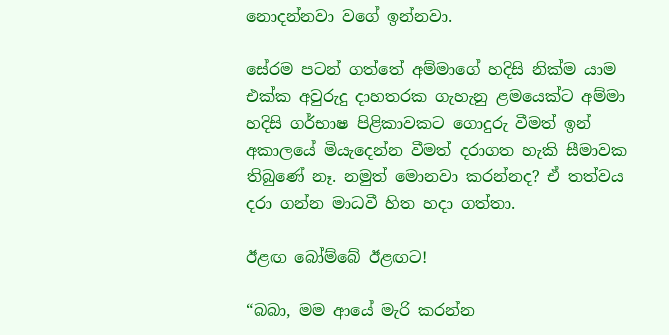නොදන්නවා වගේ ඉන්නවා.

සේරම පටන් ගත්තේ අම්මාගේ හදිසි නික්ම යාම එක්ක අවුරුදු දාහතරක ගැහැනු ළමයෙක්ට අම්මා හදිසි ගර්භාෂ පිළිකාවකට ගොදුරු වීමත් ඉන් අකාලයේ මියැදෙන්න වීමත් දරාගත හැකි සීමාවක තිබුණේ නෑ. නමුත් මොනවා කරන්නද? ඒ තත්වය දරා ගන්න මාධවී හිත හදා ගත්තා.

ඊළඟ බෝම්බේ ඊළඟට!

“බබා, මම ආයේ මැරි කරන්න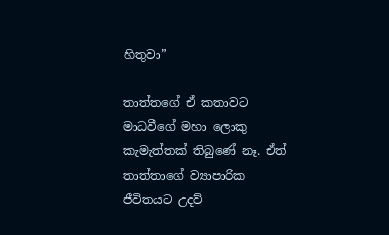හිතුවා”

තාත්තගේ ඒ කතාවට මාධවීගේ මහා ලොකු කැමැත්තක් තිබුණේ නෑ. ඒත් තාත්තාගේ ව්‍යාපාරික ජීවිතයට උදව්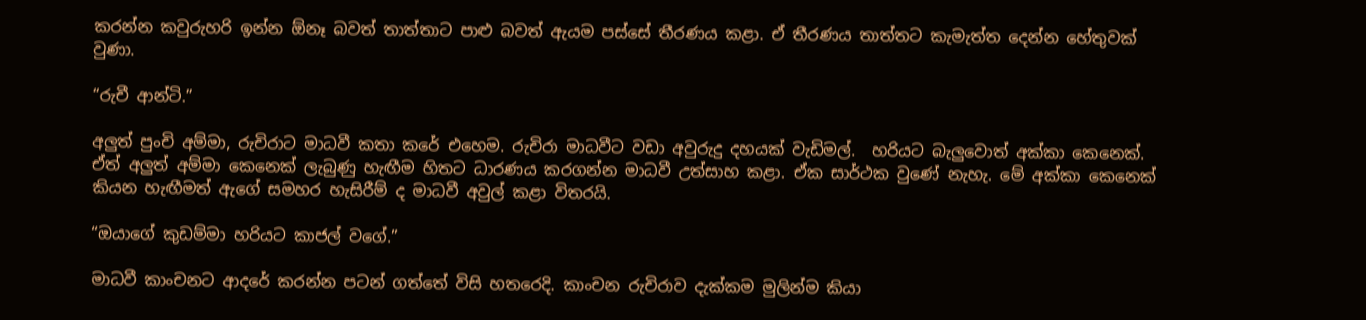කරන්න කවුරුහරි ඉන්න ඕනෑ බවත් තාත්තාට පාළු බවත් ඇයම පස්සේ තීරණය කළා. ඒ තීරණය තාත්තට කැමැත්ත දෙන්න හේතුවක් වුණා.

“රුචී ආන්ටි.”

අලුත් පුංචි අම්මා, රුචිරාට මාධවී කතා කරේ එහෙම. රුචිරා මාධවීට වඩා අවුරුදු දහයක් වැඩිමල්.  හරියට බැලුවොත් අක්කා කෙනෙක්. ඒත් අලුත් අම්මා කෙනෙක් ලැබුණු හැඟීම හිතට ධාරණය කරගන්න මාධවී උත්සාහ කළා. ඒක සාර්ථක වුණේ නැහැ. මේ අක්කා කෙනෙක් කියන හැඟීමත් ඇගේ සමහර හැසිරීම් ද මාධවී අවුල් කළා විතරයි.

“ඔයාගේ කුඩම්මා හරියට කාජල් වගේ.”

මාධවී කාංචනට ආදරේ කරන්න පටන් ගත්තේ විසි හතරෙදි. කාංචන රුචිරාව දැක්කම මුලින්ම කියා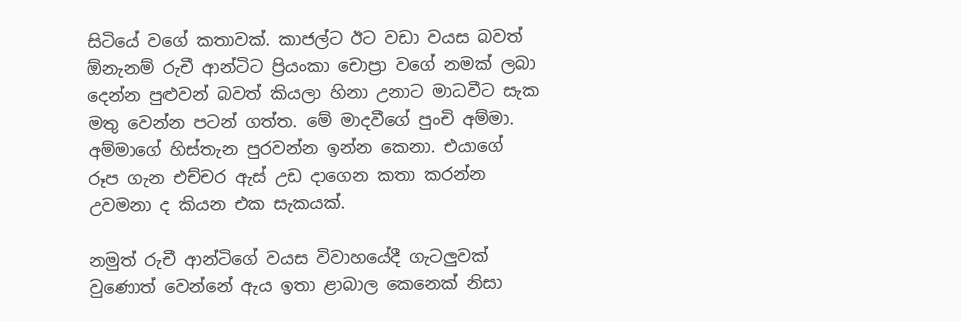සිටියේ වගේ කතාවක්. කාජල්ට ඊට වඩා වයස බවත් ඕනැනම් රුචී ආන්ටිට ප්‍රියංකා චොප්‍රා වගේ නමක් ලබා දෙන්න පුළුවන් බවත් කියලා හිනා උනාට මාධවීට සැක මතු වෙන්න පටන් ගත්ත. මේ මාදවීගේ පුංචි අම්මා. අම්මාගේ හිස්තැන පුරවන්න ඉන්න කෙනා. එයාගේ රූප ගැන එච්චර ඇස් උඩ දාගෙන කතා කරන්න උවමනා ද කියන එක සැකයක්.

නමුත් රුචී ආන්ටිගේ වයස විවාහයේදී ගැටලුවක් වුණොත් වෙන්නේ ඇය ඉතා ළාබාල කෙනෙක් නිසා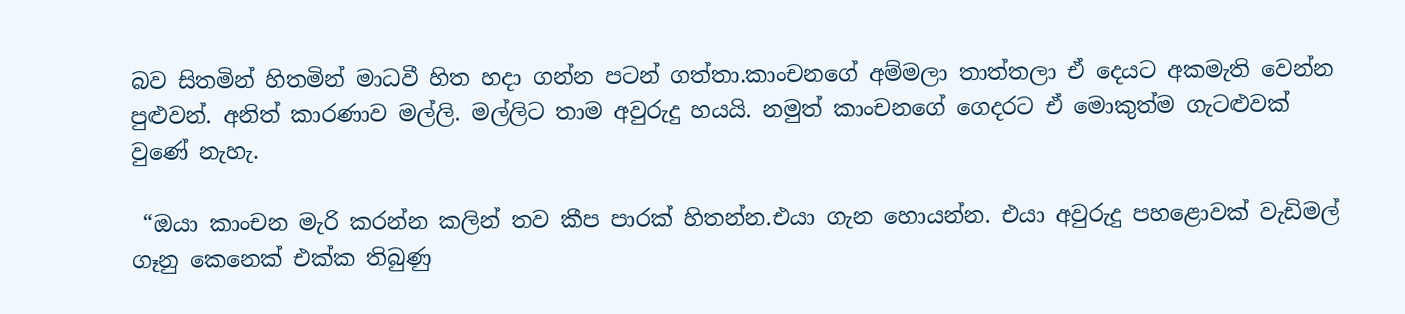බව සිතමින් හිතමින් මාධවී හිත හදා ගන්න පටන් ගත්තා.කාංචනගේ අම්මලා තාත්තලා ඒ දෙයට අකමැති වෙන්න පුළුවන්. අනිත් කාරණාව මල්ලි. මල්ලිට තාම අවුරුදු හයයි. නමුත් කාංචනගේ ගෙදරට ඒ මොකුත්ම ගැටළුවක් වුණේ නැහැ.

 “ඔයා කාංචන මැරි කරන්න කලින් තව කීප පාරක් හිතන්න.එයා ගැන හොයන්න. එයා අවුරුදු පහළොවක් වැඩිමල් ගෑනු කෙනෙක් එක්ක තිබුණු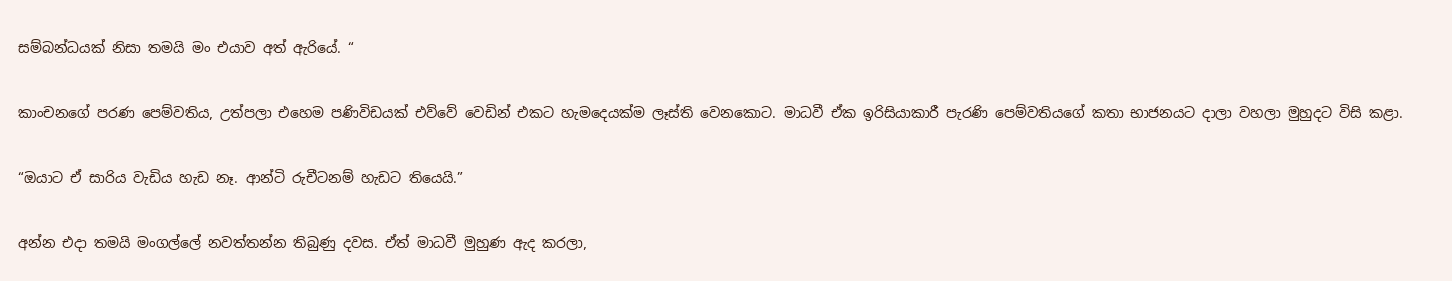සම්බන්ධයක් නිසා තමයි මං එයාව අත් ඇරියේ. “

කාංචනගේ පරණ පෙම්වතිය, උත්පලා එහෙම පණිවිඩයක් එව්වේ වෙඩින් එකට හැමදෙයක්ම ලෑස්ති වෙනකොට. මාධවී ඒක ඉරිසියාකාරී පැරණි පෙම්වතියගේ කතා භාජනයට දාලා වහලා මුහුදට විසි කළා.

“ඔයාට ඒ සාරිය වැඩිය හැඩ නෑ. ආන්ටි රුචීටනම් හැඩට තියෙයි.”

අන්න එදා තමයි මංගල්ලේ නවත්තන්න තිබුණු දවස. ඒත් මාධවී මුහුණ ඇද කරලා,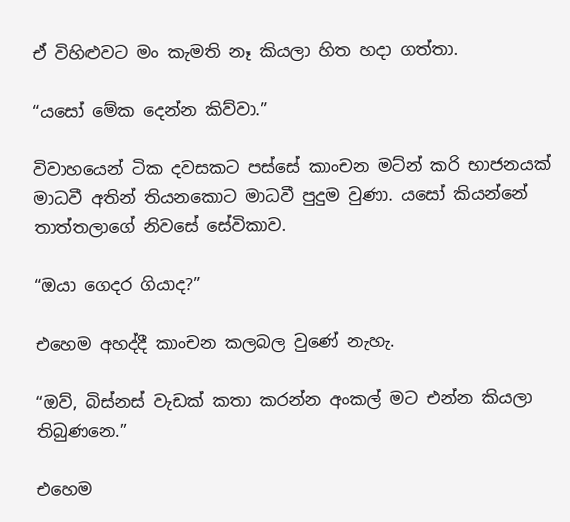ඒ විහිළුවට මං කැමති නෑ කියලා හිත හදා ගත්තා.

“යසෝ මේක දෙන්න කිව්වා.”

විවාහයෙන් ටික දවසකට පස්සේ කාංචන මට්න් කරි භාජනයක් මාධවී අතින් තියනකොට මාධවී පුදුම වුණා. යසෝ කියන්නේ තාත්තලාගේ නිවසේ සේවිකාව.

“ඔයා ගෙදර ගියාද?”

එහෙම අහද්දී කාංචන කලබල වුණේ නැහැ.

“ඔව්, බිස්නස් වැඩක් කතා කරන්න අංකල් මට එන්න කියලා තිබුණනෙ.”

එහෙම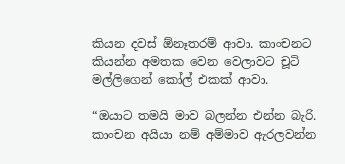කියන දවස් ඕනෑතරම් ආවා. කාංචනට කියන්න අමතක වෙන වෙලාවට චූටි මල්ලිගෙන් කෝල් එකක් ආවා.

“ඔයාට තමයි මාව බලන්න එන්න බැරි. කාංචන අයියා නම් අම්මාව ඇරලවන්න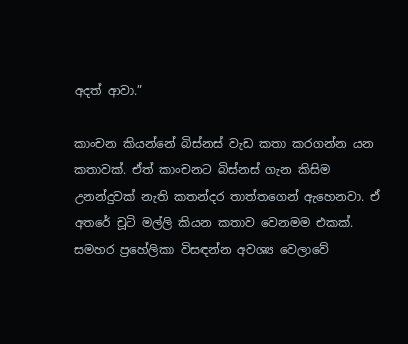අදත් ආවා.”

කාංචන කියන්නේ බිස්නස් වැඩ කතා කරගන්න යන කතාවක්. ඒත් කාංචනට බිස්නස් ගැන කිසිම උනන්දුවක් නැති කතන්දර තාත්තගෙන් ඇහෙනවා. ඒ අතරේ චූටි මල්ලි කියන කතාව වෙනමම එකක්. සමහර ප්‍රහේලිකා විසඳන්න අවශ්‍ය වෙලාවේ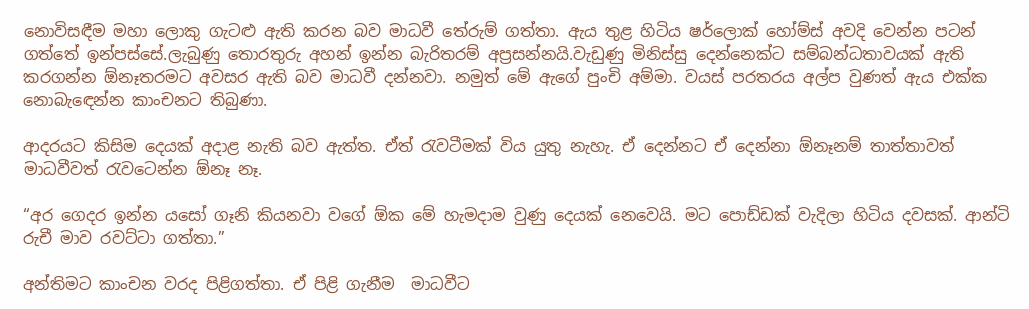නොවිසඳීම මහා ලොකු ගැටළු ඇති කරන බව මාධවී තේරුම් ගත්තා. ඇය තුළ හිටිය ෂර්ලොක් හෝම්ස් අවදි වෙන්න පටන් ගත්තේ ඉන්පස්සේ.ලැබුණු තොරතුරු අහන් ඉන්න බැරිතරම් අප්‍රසන්නයි.වැඩුණු මිනිස්සු දෙන්නෙක්ට සම්බන්ධතාවයක් ඇති කරගන්න ඕනෑතරමට අවසර ඇති බව මාධවී දන්නවා. නමුත් මේ ඇගේ පුංචි අම්මා. වයස් පරතරය අල්ප වුණත් ඇය එක්ක නොබැඳෙන්න කාංචනට තිබුණා.

ආදරයට කිසිම දෙයක් අදාළ නැති බව ඇත්ත. ඒත් රැවටීමක් විය යුතු නැහැ. ඒ දෙන්නට ඒ දෙන්නා ඕනෑනම් තාත්තාවත් මාධවීවත් රැවටෙන්න ඕනෑ නෑ.

“අර ගෙදර ඉන්න යසෝ ගෑනි කියනවා වගේ ඕක මේ හැමදාම වුණු දෙයක් නෙවෙයි. මට පොඩ්ඩක් වැදිලා හිටිය දවසක්. ආන්ටි රුචී මාව රවට්ටා ගත්තා.”

අන්තිමට කාංචන වරද පිළිගත්තා. ඒ පිළි ගැනීම  මාධවීට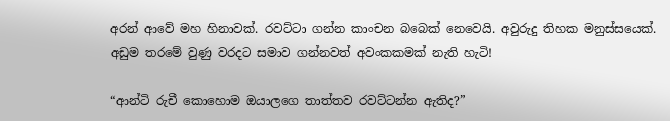අරන් ආවේ මහ හිනාවක්. රවට්ටා ගන්න කාංචන බබෙක් නෙවෙයි. අවුරුදු තිහක මනුස්සයෙක්. අඩුම තරමේ වුණු වරදට සමාව ගන්නවත් අවංකකමක් නැති හැටි!

“ආන්ටි රුචී කොහොම ඔයාලගෙ තාත්තව රවට්ටන්න ඇතිද?”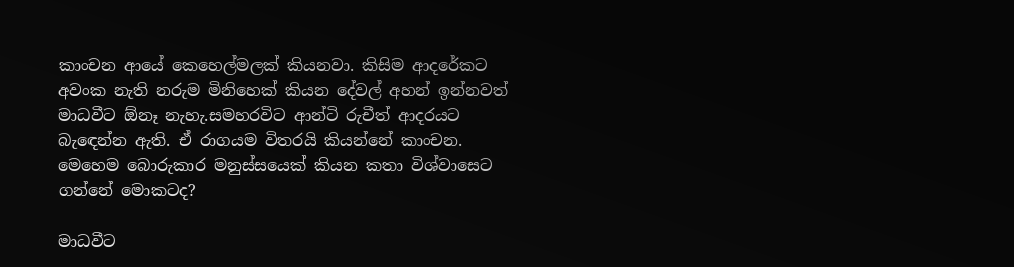කාංචන ආයේ කෙහෙල්මලක් කියනවා. කිසිම ආදරේකට අවංක නැති නරුම මිනිහෙක් කියන දේවල් අහන් ඉන්නවත් මාධවීට ඕනෑ නැහැ.සමහරවිට ආන්ටි රුචීත් ආදරයට බැඳෙන්න ඇති. ඒ රාගයම විතරයි කියන්නේ කාංචන. මෙහෙම බොරුකාර මනුස්සයෙක් කියන කතා විශ්වාසෙට ගන්නේ මොකටද?

මාධවීට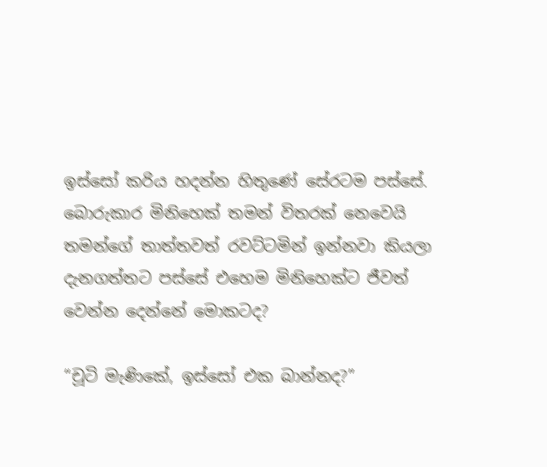ඉස්සෝ කරිය හදන්න හිතුණේ සේරටම පස්සේ. බොරුකාර මිනිහෙක් තමන් විතරක් නෙවෙයි තමන්ගේ තාත්තවත් රවට්ටමින් ඉන්නවා කියලා දැනගත්තට පස්සේ එහෙම මිනිහෙක්ට ජීවත් වෙන්න දෙන්නේ මොකටද?

“චූටි මැණිකේ, ඉස්සෝ එක බාන්නද?”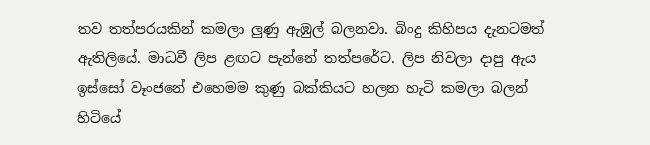තව තත්පරයකින් කමලා ලුණු ඇඹුල් බලනවා. බිංදු කිහිපය දැනටමත් ඇතිලියේ. මාධවී ලිප ළඟට පැන්නේ තත්පරේට. ලිප නිවලා දාපු ඇය ඉස්සෝ වෑංජනේ එහෙමම කුණු බක්කියට හලන හැටි කමලා බලන් හිටියේ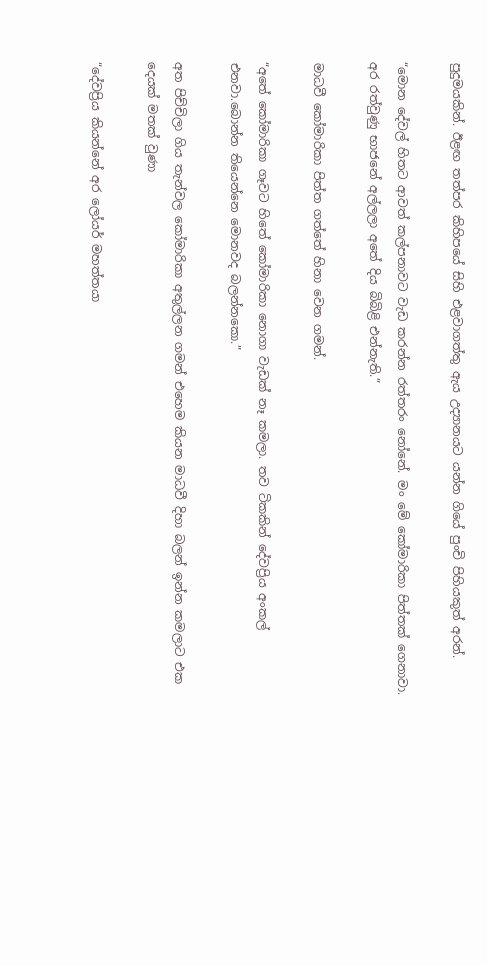පුදුමයකින්. ඊළඟ තත්පර කිහිපයේ සිහි එළවාගත්තු ඇය උද්‍යානයට යන්න ගියේ පුංචි පිහියකුත් අරන්.

“මොන දේවල් හිතට ආවත් කල්පනාවට වැඩ කරන්න රත්තරං නෝනේ. මං මේ කෝමාරිකා පිත්තක් ගෙනාවා. අර රත්වුණු භාජනේ අල්ලලා අතේ දිය බිබිළි එන්නැති.”

මාධවී කෝමාරිකා පිත්ත ගත්තේ හිනා වෙන ගමන්.

“අතේ කෝමාරිකා ගෑවට හිතේ කෝමාරිකා නොගා වැඩක් නෑ කමලා. තව ටිකකින් දේවප්‍රිය අංකල් එනවා.බොන්න තියෙන්නෙ මොනවද බලන්නකො.”

අත පිච්චිලා ගිය තැන්වල කෝමාරිකා අතුල්ලන ගමන් එහෙම කියන මාධවී දිහා බලන් ඉන්න කමලාට එක දෙයක් මතක් වුණා

“දේවප්‍රිය කියන්නේ අර ලෝයර් මහත්තයා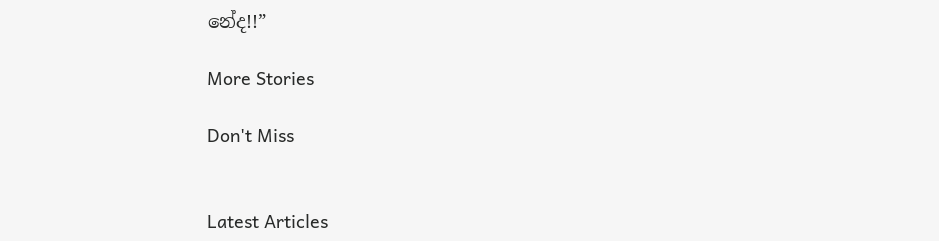නේද!!”

More Stories

Don't Miss


Latest Articles